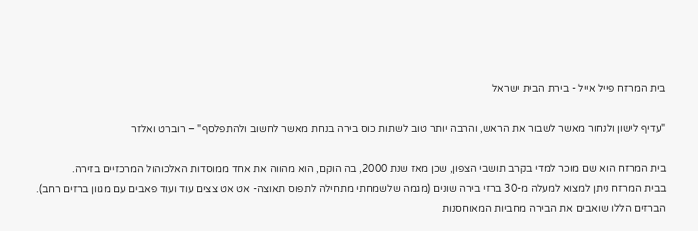בית המרזח פייל אייל - בירת הבית ישראל

"עדיף לישון ולנחור מאשר לשבור את הראש, והרבה יותר טוב לשתות כוס בירה בנחת מאשר לחשוב ולהתפלסף" – רוברט ואלזר

בית המרזח הוא שם מוכר למדי בקרב תושבי הצפון, שכן מאז שנת 2000, בה הוקם, הוא מהווה את אחד ממוסדות האלכוהול המרכזיים בזירה.
בבית המרזח ניתן למצוא למעלה מ-30 ברזי בירה שונים (מגמה שלשמחתי מתחילה לתפוס תאוצה- אט אט צצים עוד ועוד פאבים עם מגוון ברזים רחב).
הברזים הללו שואבים את הבירה מחביות המאוחסנות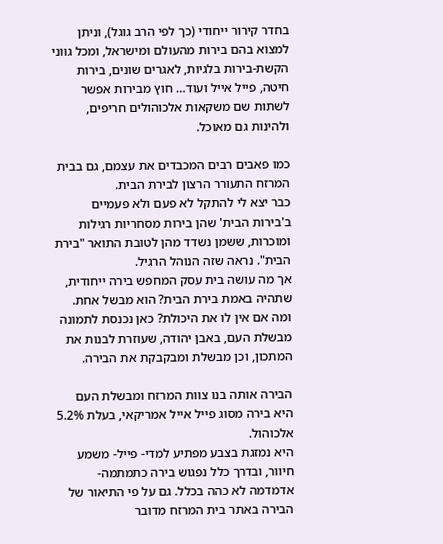בחדר קירור ייחודי (כך לפי הרב גוגל), וניתן למצוא בהם בירות מהעולם ומישראל, ומכל גווני הקשת-בירות בלגיות, לאגרים שונים, בירות חיטה, פייל אייל ועוד… חוץ מבירות אפשר לשתות שם משקאות אלכוהולים חריפים, ולהינות גם מאוכל.

כמו פאבים רבים המכבדים את עצמם, גם בבית המרזח התעורר הרצון לבירת הבית.
כבר יצא לי להתקל לא פעם ולא פעמיים ב'בירות הבית' שהן בירות מסחריות רגילות ומוכרות, ששמן נשדד מהן לטובת התואר "בירת הבית". נראה שזה הנוהל הרגיל.
אך מה עושה בית עסק המחפש בירה ייחודית, שתהיה באמת בירת הבית? הוא מבשל אחת.
ומה אם אין לו את היכולת? כאן נכנסת לתמונה מבשלת העם, באבן יהודה, שעוזרת לבנות את המתכון, וכן מבשלת ומבקבקת את הבירה.

הבירה אותה בנו צוות המרזח ומבשלת העם היא בירה מסוג פייל אייל אמריקאי, בעלת 5.2% אלכוהול.
היא נמזגת בצבע מפתיע למדי- פייל- משמע חיוור, ובדרך כלל נפגוש בירה כתמתמה- אדמדמה לא כהה בכלל. גם על פי התיאור של הבירה באתר בית המרזח מדובר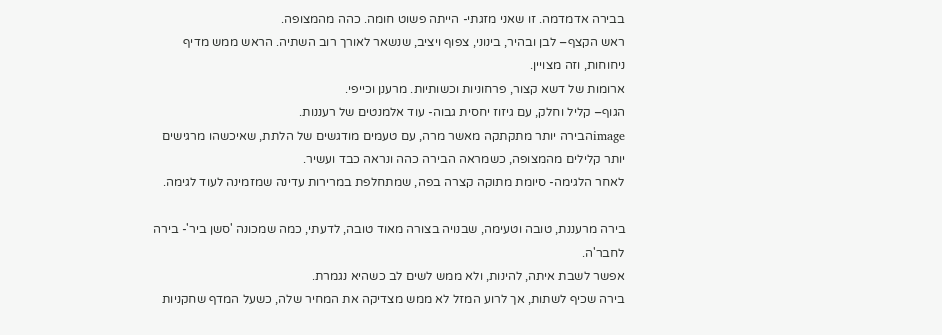בבירה אדמדמה. זו שאני מזגתי- הייתה פשוט חומה. כהה מהמצופה.
ראש הקצף– לבן ובהיר, בינוני, צפוף ויציב, שנשאר לאורך רוב השתיה. הראש ממש מדיף ניחוחות, וזה מצויין.
ארומות של דשא קצור, פרחוניות וכשותיות. מרענן וכייפי.
הגוף– קליל וחלק, עם גיזוז יחסית גבוה- עוד אלמנטים של רעננות.
imageהבירה יותר מתקתקה מאשר מרה, עם טעמים מודגשים של הלתת, שאיכשהו מרגישים יותר קלילים מהמצופה, כשמראה הבירה כהה ונראה כבד ועשיר.
לאחר הלגימה- סיומת מתוקה קצרה בפה, שמתחלפת במרירות עדינה שמזמינה לעוד לגימה.

בירה מרעננת, טובה וטעימה, שבנויה בצורה מאוד טובה, לדעתי, כמה שמכונה 'סשן ביר'- בירה לחבר'ה.
אפשר לשבת איתה, להינות, ולא ממש לשים לב כשהיא נגמרת.
בירה שכיף לשתות, אך לרוע המזל לא ממש מצדיקה את המחיר שלה, כשעל המדף שחקניות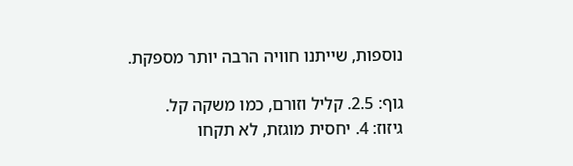נוספות, שייתנו חוויה הרבה יותר מספקת.

גוף: 2.5. קליל וזורם, כמו משקה קל.
גיזוז: 4. יחסית מוגזת, לא תקחו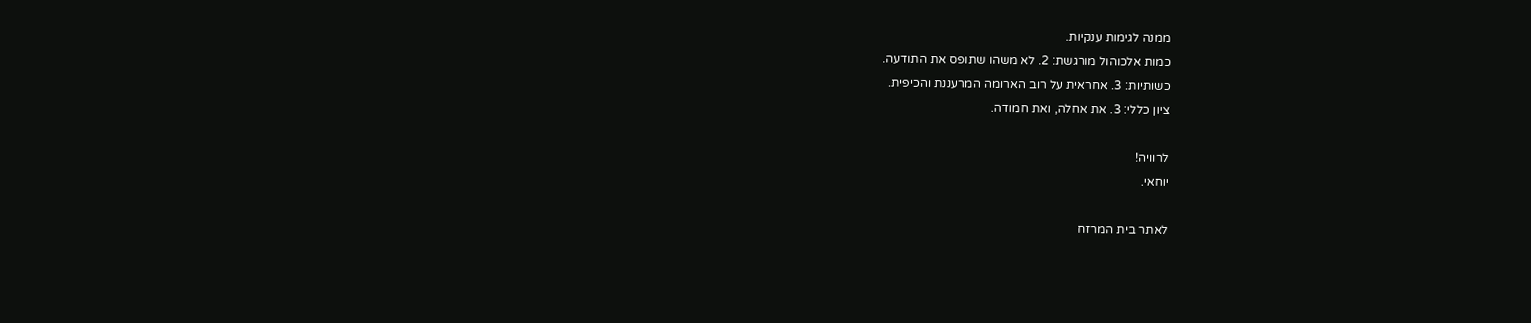ממנה לגימות ענקיות.
כמות אלכוהול מורגשת: 2. לא משהו שתופס את התודעה.
כשותיות: 3. אחראית על רוב הארומה המרעננת והכיפית.
ציון כללי: 3. את אחלה, ואת חמודה.

לרוויה!
יוחאי.

לאתר בית המרזח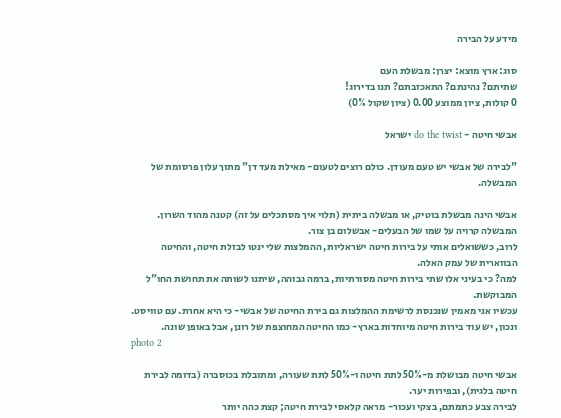מידע על הבירה

סוג: ארץ מוצא: יצרן: מבשלת העם
שתיתם? נהינתם? התאכזבתם? תנו בדירוג!
0 קולות, ציון ממוצע 0.00 (ציון שקול 0%)

אבשי חיטה - do the twist ישראל

"לבירה של אבשי יש טעם מעודן. כולם רוצים לטעום- מאילת מעד דן" מתוך עלון פרסומת של המבשלה.

אבשי הינה מבשלת בוטיק, או מבשלה ביתית (תלוי איך מסתכלים על זה) קטנה מהוד השרון. המבשלה קרויה על שמו של הבעלים- אבשלום בן צור.
לרוב, כששואלים אותי על בירות חיטה ישראליות, ההמלצות שלי ינטו לבזלת חיטה, והחיטה הבווארית של עמק האלה.
למה? כי בעיני אלו שתי בירות חיטה מסורתיות, ברמה גבוהה, שיתנו לשותה את תחושת החו"ל המבוקשת.
עכשיו אני מאמין שנכנסת לרשימת ההמלצות גם בירת החיטה של אבשי- כי היא אחרת. עם טוויסט.
ונכון, יש עוד בירות חיטה מיוחדות בארץ- כמו החיטה המחוצפת של רונן, אבל באופן שונה.
photo 2

אבשי חיטה מבושלת מ-50% לתת חיטה ו-50% לתת שעורה, ומתובלת בכוסברה (בדומה לבירת חיטה בלגית), ובפירות יער.
לבירה צבע כתמתם, בצקי ועכור- מראה קלאסי לבירת חיטה; קצת כהה יותר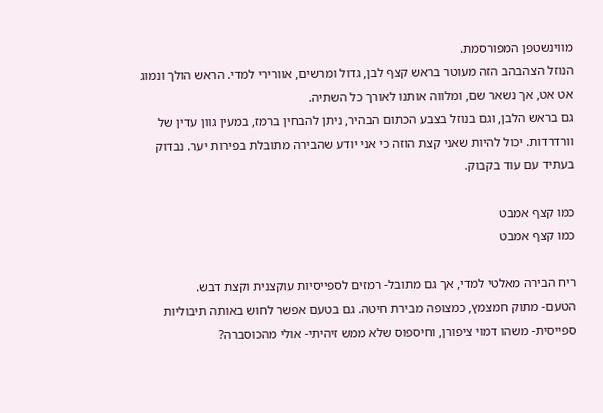מווינשטפן המפורסמת.
הנוזל הצהבהב הזה מעוטר בראש קצף לבן, גדול ומרשים, אוורירי למדי. הראש הולך ונמוג אט אט, אך נשאר שם, ומלווה אותנו לאורך כל השתיה.
גם בראש הלבן, וגם בנוזל בצבע הכתום הבהיר, ניתן להבחין ברמז, במעין גוון עדין של וורדרדות. יכול להיות שאני קצת הוזה כי אני יודע שהבירה מתובלת בפירות יער. נבדוק בעתיד עם עוד בקבוק.

כמו קצף אמבט
כמו קצף אמבט

ריח הבירה מאלטי למדי, אך גם מתובל- רמזים לספייסיות עוקצנית וקצת דבש.
הטעם- מתוק חמצמץ, כמצופה מבירת חיטה. גם בטעם אפשר לחוש באותה תיבוליות ספייסית- משהו דמוי ציפורן, וחיספוס שלא ממש זיהיתי- אולי מהכוסברה?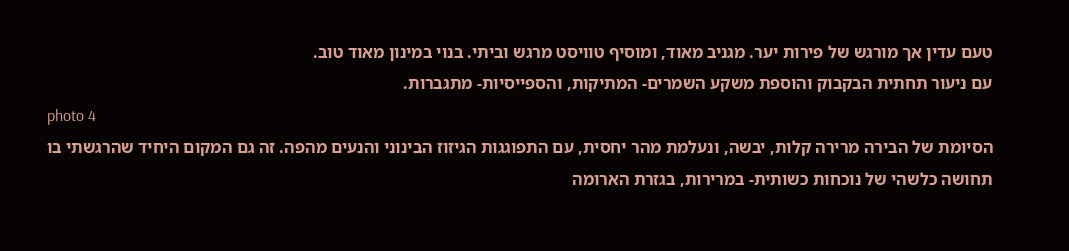טעם עדין אך מורגש של פירות יער. מגניב מאוד, ומוסיף טוויסט מרגש וביתי. בנוי במינון מאוד טוב.
עם ניעור תחתית הבקבוק והוספת משקע השמרים- המתיקות, והספייסיות- מתגברות.
photo 4
הסיומת של הבירה מרירה קלות, יבשה, ונעלמת מהר יחסית, עם התפוגגות הגיזוז הבינוני והנעים מהפה. זה גם המקום היחיד שהרגשתי בו תחושה כלשהי של נוכחות כשותית- במרירות, בגזרת הארומה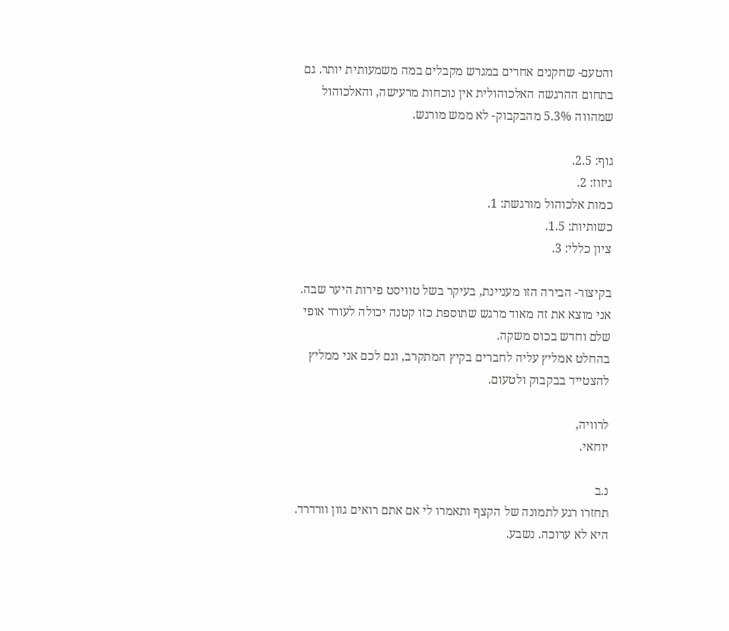והטעם- שחקנים אחרים במגרש מקבלים במה משמעותית יותר. גם בתחום ההרגשה האלכוהולית אין נוכחות מרעישה, והאלכוהול שמהווה 5.3% מהבקבוק- לא ממש מורגש.

גוף: 2.5.
גיזוז: 2.
כמות אלכוהול מורגשת: 1.
כשותיות: 1.5.
ציון כללי: 3.

בקיצור- הבירה הזו מעניינת, בעיקר בשל טוויסט פירות היער שבה. אני מוצא את זה מאוד מרגש שתוספת כזו קטנה יכולה לעורר אופי שלם וחדש בכוס משקה.
בהחלט אמליץ עליה לחברים בקיץ המתקרב, וגם לכם אני ממליץ להצטייד בבקבוק ולטעום.

לרוויה,
יוחאי.

נ.ב
תחזרו רגע לתמונה של הקצף ותאמרו לי אם אתם רואים גוון וורדרד. היא לא ערוכה. נשבע.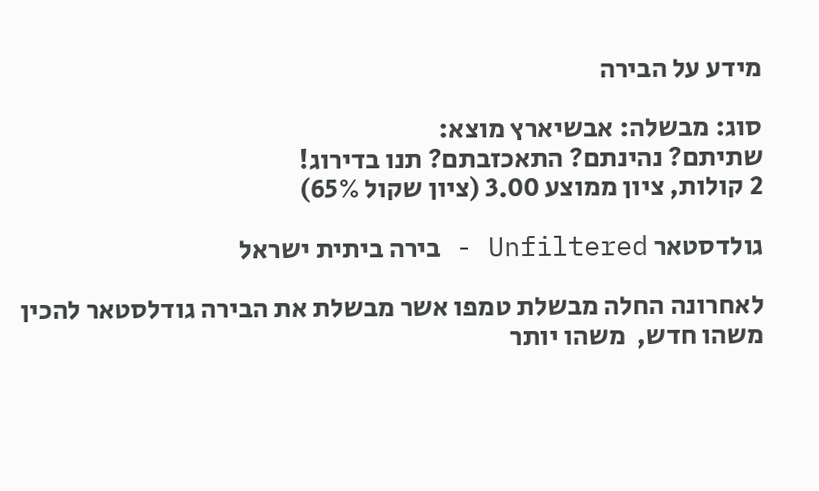מידע על הבירה

סוג: מבשלה: אבשיארץ מוצא:
שתיתם? נהינתם? התאכזבתם? תנו בדירוג!
2 קולות, ציון ממוצע 3.00 (ציון שקול 65%)

גולדסטאר Unfiltered - בירה ביתית ישראל

לאחרונה החלה מבשלת טמפו אשר מבשלת את הבירה גודלסטאר להכין משהו חדש,  משהו יותר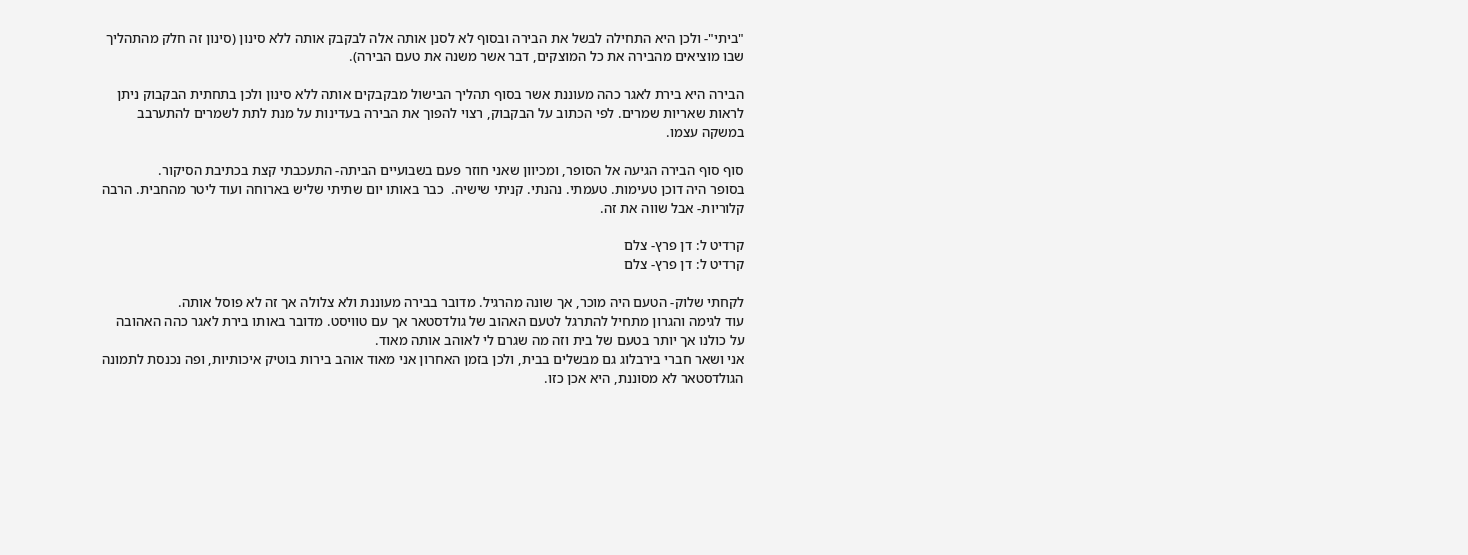"ביתי"- ולכן היא התחילה לבשל את הבירה ובסוף לא לסנן אותה אלה לבקבק אותה ללא סינון (סינון זה חלק מהתהליך שבו מוציאים מהבירה את כל המוצקים, דבר אשר משנה את טעם הבירה).

הבירה היא בירת לאגר כהה מעוננת אשר בסוף תהליך הבישול מבקבקים אותה ללא סינון ולכן בתחתית הבקבוק ניתן לראות שאריות שמרים. לפי הכתוב על הבקבוק, רצוי להפוך את הבירה בעדינות על מנת לתת לשמרים להתערבב במשקה עצמו.

סוף סוף הבירה הגיעה אל הסופר, ומכיוון שאני חוזר פעם בשבועיים הביתה- התעכבתי קצת בכתיבת הסיקור.
בסופר היה דוכן טעימות. טעמתי. נהנתי. קניתי שישיה.  כבר באותו יום שתיתי שליש בארוחה ועוד ליטר מהחבית. הרבה קלוריות- אבל שווה את זה.

קרדיט ל: דן פרץ- צלם
קרדיט ל: דן פרץ- צלם

לקחתי שלוק- הטעם היה מוכר, אך שונה מהרגיל. מדובר בבירה מעוננת ולא צלולה אך זה לא פוסל אותה.
עוד לגימה והגרון מתחיל להתרגל לטעם האהוב של גולדסטאר אך עם טוויסט. מדובר באותו בירת לאגר כהה האהובה על כולנו אך יותר בטעם של בית וזה מה שגרם לי לאוהב אותה מאוד.
אני ושאר חברי בירבלוג גם מבשלים בבית, ולכן בזמן האחרון אני מאוד אוהב בירות בוטיק איכותיות, ופה נכנסת לתמונה הגולדסטאר לא מסוננת, היא אכן כזו.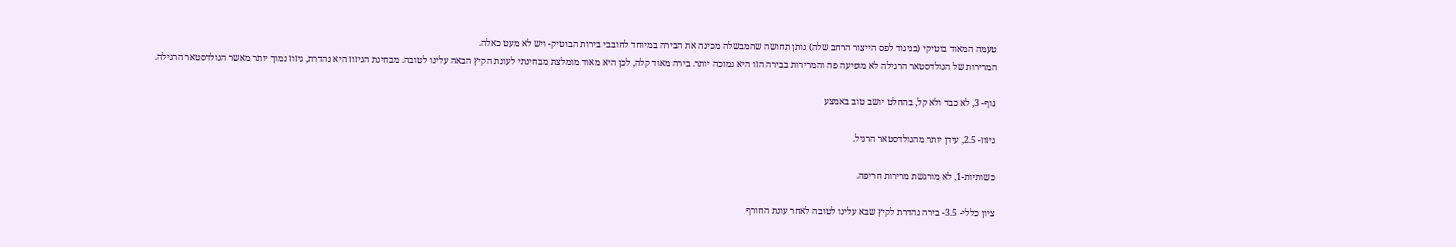טעמה המאוד בוטיקי (בניגוד לפס הייצור הרחב שלה) נותן תחושה שהמבשלה מכינה את הבירה במיוחד לחובבי בירות הבוטיק- ויש לא מעט כאלה.
המרירות של הגולדסטאר הרגילה לא מופיעה פה והמרירות בבירה הזו היא נמוכה יותר. בירה מאוד קלה, לכן היא מאוד מומלצת מבחינתי לעונת הקיץ הבאה עלינו לטובה. מבחינת הגיזוז היא נהדרת, גיזוז נמוך יותר מאשר הגולדסטאר הרגילה.

גוף- 3, לא כבד ולא קל, בהחלט יושב טוב באמצע

גיזוז- 2.5, עידן יותר מהגולדסטאר הרגיל.

כשותיות-1, לא מורגשת מרירות חריפה.

ציון כללי- 3.5- בירה נהדרת לקיץ שבא עלינו לטובה לאחר עונת החורף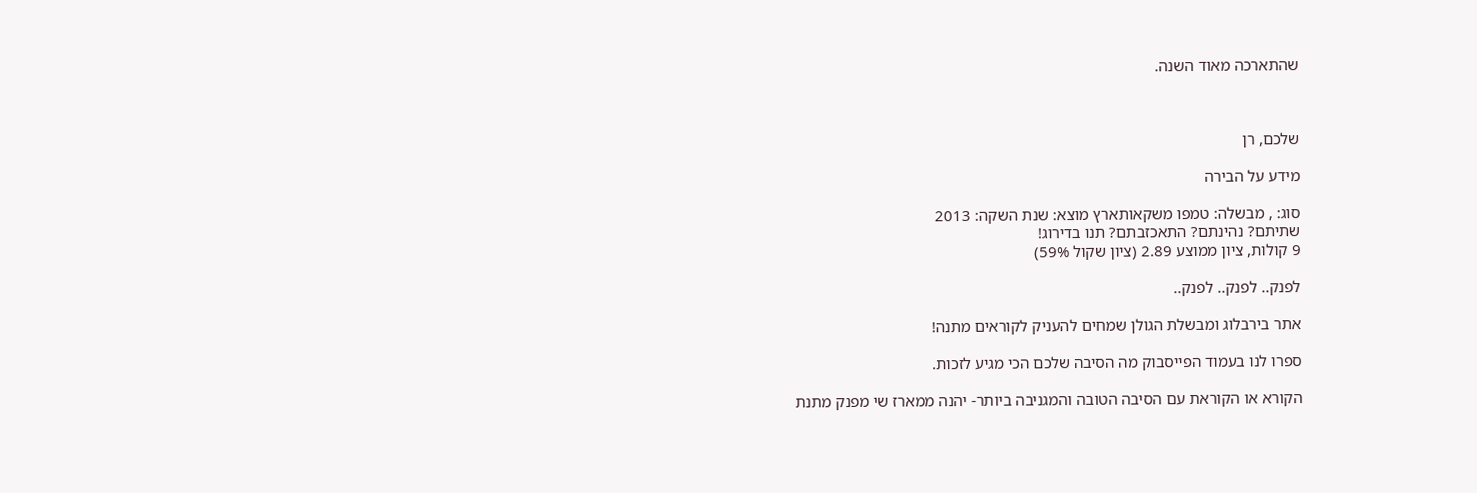שהתארכה מאוד השנה.



שלכם, רן

מידע על הבירה

סוג: , מבשלה: טמפו משקאותארץ מוצא: שנת השקה: 2013
שתיתם? נהינתם? התאכזבתם? תנו בדירוג!
9 קולות, ציון ממוצע 2.89 (ציון שקול 59%)

לפנק.. לפנק.. לפנק..

אתר בירבלוג ומבשלת הגולן שמחים להעניק לקוראים מתנה!

ספרו לנו בעמוד הפייסבוק מה הסיבה שלכם הכי מגיע לזכות.

הקורא או הקוראת עם הסיבה הטובה והמגניבה ביותר- יהנה ממארז שי מפנק מתנת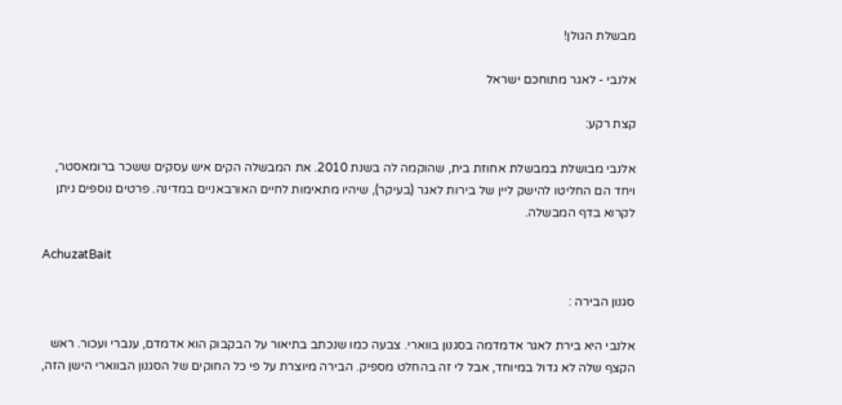מבשלת הגולן!

אלנבי - לאגר מתוחכם ישראל

קצת רקע:

אלנבי מבושלת במבשלת אחוזת בית, שהוקמה לה בשנת 2010. את המבשלה הקים איש עסקים ששכר ברומאסטר, ויחד הם החליטו להישק ליין של בירות לאגר (בעיקר), שיהיו מתאימות לחיים האורבאניים במדינה. פרטים נוספים ניתן לקרוא בדף המבשלה.

AchuzatBait

סגנון הבירה :

אלנבי היא בירת לאגר אדמדמה בסגנון בווארי. צבעה כמו שנכתב בתיאור על הבקבוק הוא אדמדם, ענברי ועכור. ראש הקצף שלה לא גדול במיוחד, אבל לי זה בהחלט מספיק. הבירה מיוצרת על פי כל החוקים של הסגנון הבווארי הישן הזה,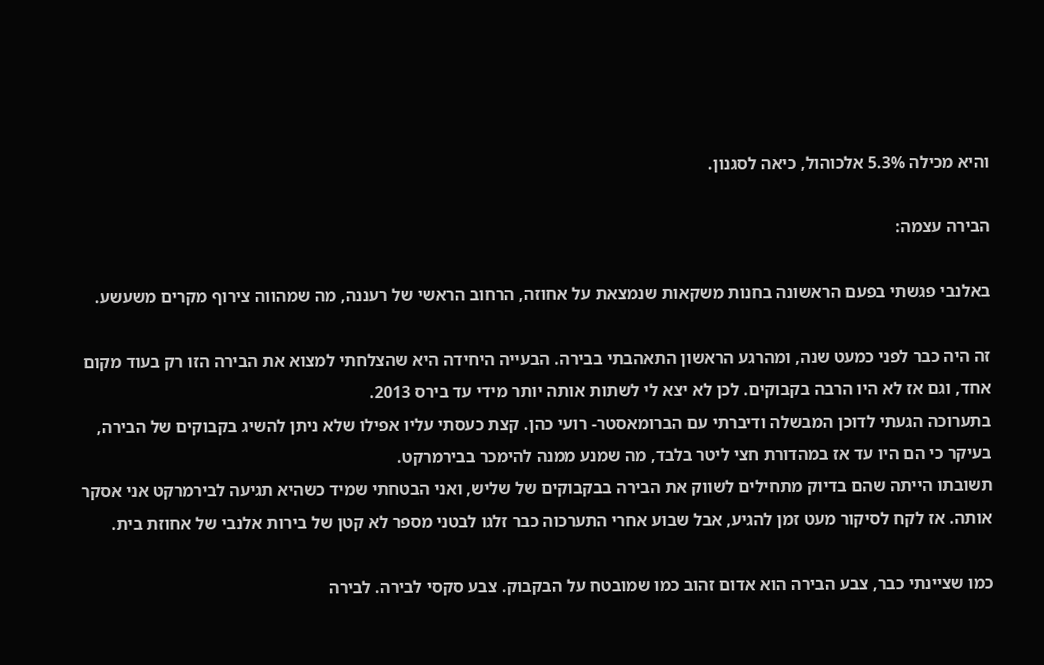והיא מכילה 5.3% אלכוהול, כיאה לסגנון.

הבירה עצמה:

באלנבי פגשתי בפעם הראשונה בחנות משקאות שנמצאת על אחוזה, הרחוב הראשי של רעננה, מה שמהווה צירוף מקרים משעשע.

זה היה כבר לפני כמעט שנה, ומהרגע הראשון התאהבתי בבירה. הבעייה היחידה היא שהצלחתי למצוא את הבירה הזו רק בעוד מקום אחד, וגם אז לא היו הרבה בקבוקים. לכן לא יצא לי לשתות אותה יותר מידי עד בירס 2013.
בתערוכה הגעתי לדוכן המבשלה ודיברתי עם הברומאסטר- רועי כהן. קצת כעסתי עליו אפילו שלא ניתן להשיג בקבוקים של הבירה, בעיקר כי הם היו עד אז במהדורת חצי ליטר בלבד, מה שמנע ממנה להימכר בבירמרקט.
תשובתו הייתה שהם בדיוק מתחילים לשווק את הבירה בבקבוקים של שליש, ואני הבטחתי שמיד כשהיא תגיעה לבירמרקט אני אסקר אותה. אז לקח לסיקור מעט זמן להגיע, אבל שבוע אחרי התערכוה כבר זלגו לבטני מספר לא קטן של בירות אלנבי של אחוזת בית.

כמו שציינתי כבר, צבע הבירה הוא אדום זהוב כמו שמובטח על הבקבוק. צבע סקסי לבירה. לבירה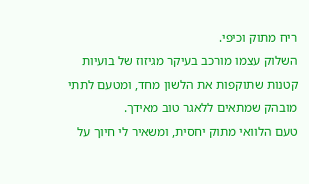ריח מתוק וכיפי.
השלוק עצמו מורכב בעיקר מגיזוז של בועיות קטנות שתוקפות את הלשון מחד, ומטעם לתתי מובהק שמתאים ללאגר טוב מאידך.
טעם הלוואי מתוק יחסית, ומשאיר לי חיוך על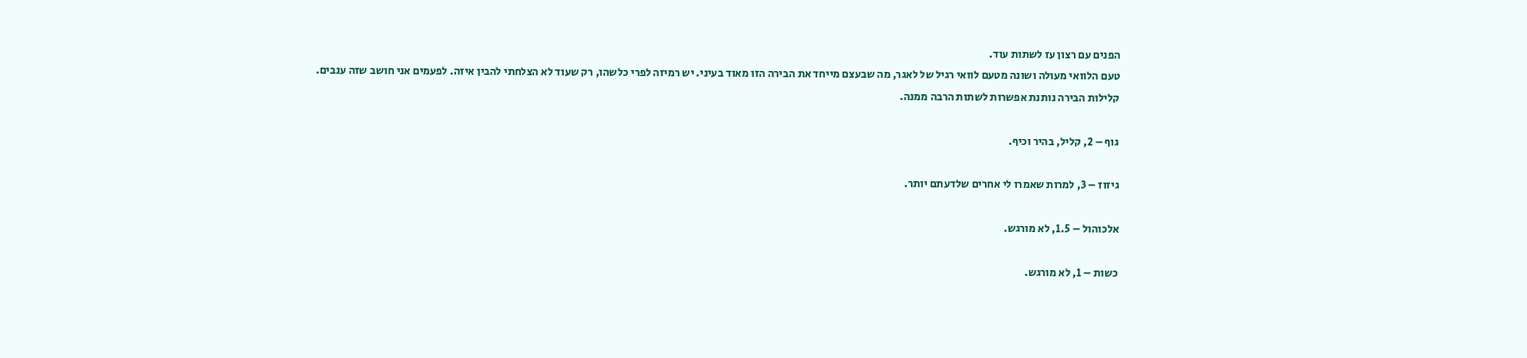הפנים עם רצון עז לשתות עוד.
טעם הלוואי מעולה ושונה מטעם לוואי רגיל של לאגר, מה שבעצם מייחד את הבירה הזו מאוד בעיני. יש רמיזה לפרי כלשהו, רק שעוד לא הצלחתי להבין איזה. לפעמים אני חושב שזה ענבים.
קלילות הבירה נותנת אפשרות לשתות הרבה ממנה.

גוף – 2, קליל, בהיר וכיף.

גיזוז – 3, למרות שאמרו לי אחרים שלדעתם יותר.

אלכוהול – 1.5, לא מורגש.

כשות – 1, לא מורגש.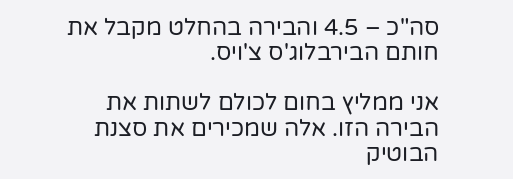סה"כ – 4.5 והבירה בהחלט מקבל את חותם הבירבלוג'ס צ'ויס.

אני ממליץ בחום לכולם לשתות את הבירה הזו. אלה שמכירים את סצנת הבוטיק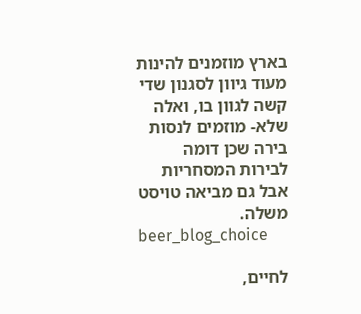בארץ מוזמנים להינות מעוד גיוון לסגנון שדי קשה לגוון בו, ואלה שלא- מוזמים לנסות בירה שכן דומה לבירות המסחריות אבל גם מביאה טויסט משלה.
beer_blog_choice

לחיים,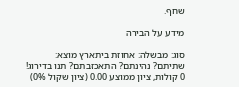שחף.

מידע על הבירה

סוג: מבשלה: אחוזת ביתארץ מוצא:
שתיתם? נהינתם? התאכזבתם? תנו בדירוג!
0 קולות, ציון ממוצע 0.00 (ציון שקול 0%)